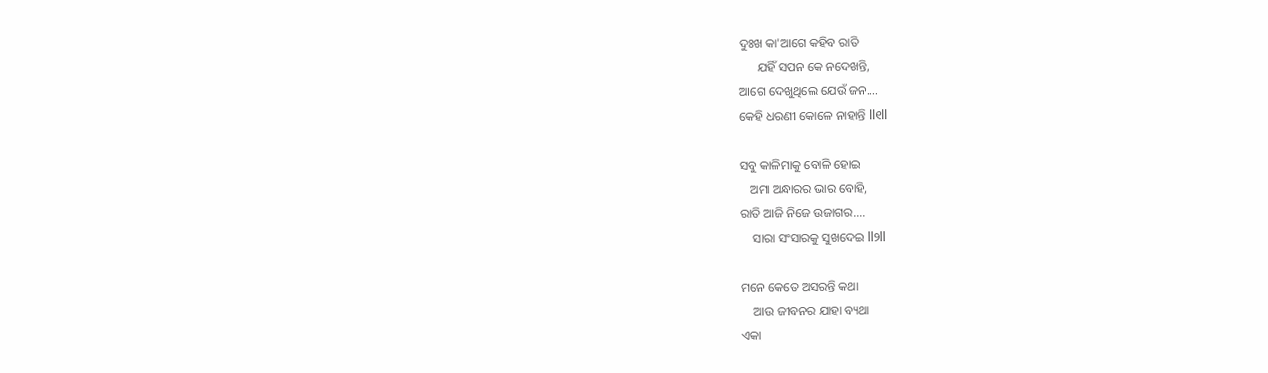ଦୁଃଖ କା'ଆଗେ କହିବ ରାତି
      ଯହିଁ ସପନ କେ ନଦେଖନ୍ତି,
ଆଗେ ଦେଖୁଥିଲେ ଯେଉଁ ଜନ....
କେହି ଧରଣୀ କୋଳେ ନାହାନ୍ତି ll୧ll

ସବୁ କାଳିମାକୁ ବୋଳି ହୋଇ
   ଅମା ଅନ୍ଧାରର ଭାର ବୋହି,
ରାତି ଆଜି ନିଜେ ଉଜାଗର....
    ସାରା ସଂସାରକୁ ସୁଖଦେଇ ll୨ll

ମନେ କେତେ ଅସରନ୍ତି କଥା
    ଆଉ ଜୀବନର ଯାହା ବ୍ୟଥା
ଏକା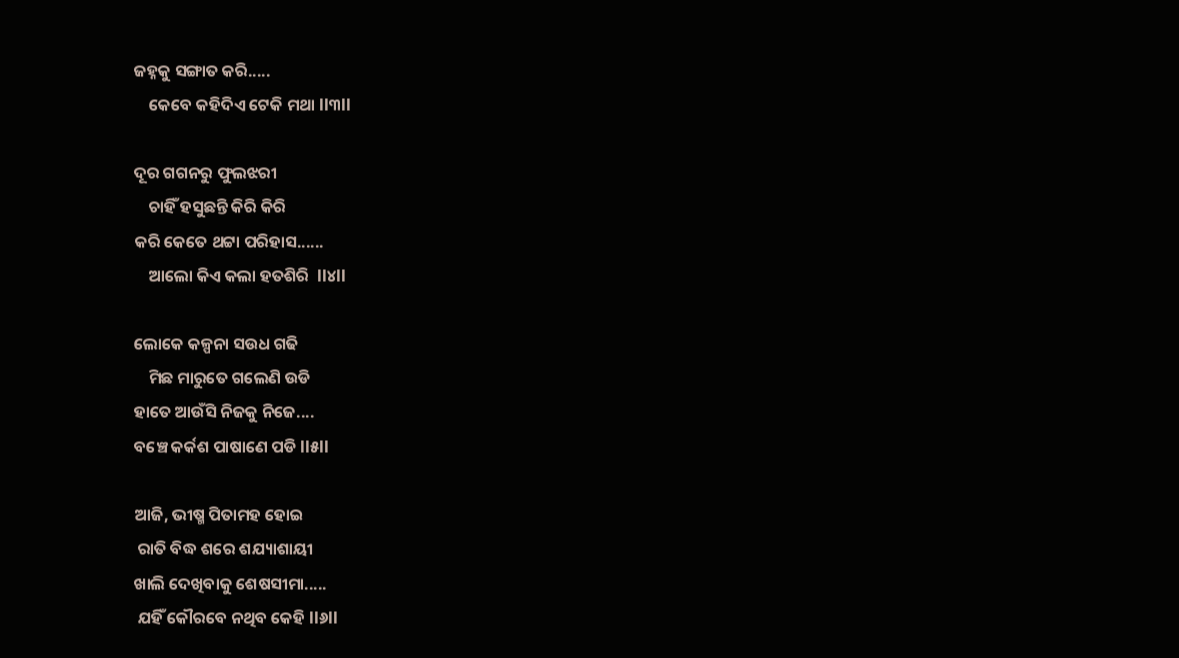ଜହ୍ନକୁ ସଙ୍ଗାତ କରି.....
    କେବେ କହିଦିଏ ଟେକି ମଥା ll୩ll

ଦୂର ଗଗନରୁ ଫୁଲଝରୀ
    ଚାହିଁ ହସୁଛନ୍ତି କିରି କିରି
କରି କେତେ ଥଟ୍ଟା ପରିହାସ......
    ଆଲୋ କିଏ କଲା ହତଶିରି  ll୪ll

ଲୋକେ କଳ୍ପନା ସଉଧ ଗଢି
    ମିଛ ମାରୁତେ ଗଲେଣି ଉଡି
ହାତେ ଆଉଁସି ନିଜକୁ ନିଜେ....
ବଞ୍ଚେ କର୍କଶ ପାଷାଣେ ପଡି ll୫ll

ଆଜି, ଭୀଷ୍ମ ପିତାମହ ହୋଇ
 ରାତି ବିଦ୍ଧ ଶରେ ଶଯ୍ୟାଶାୟୀ
ଖାଲି ଦେଖିବାକୁ ଶେଷସୀମା.....
 ଯହିଁ କୌରବେ ନଥିବ କେହି ll୬ll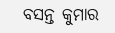ବସନ୍ତ କୁମାର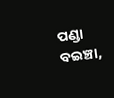ପଣ୍ଡା
ବଇଞ୍ଚା,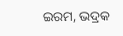ଇରମ, ଭଦ୍ରକ